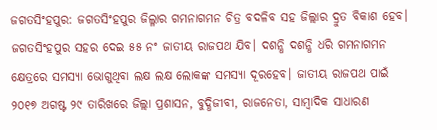ଜଗତସିଂହପୁର: ଜଗତସିଂହପୁର ଜିଲ୍ଳାର ଗମନାଗମନ ଚିତ୍ର ବଦଳିବ ସହ ଜିଲ୍ଲାର ଦ୍ରୁତ ବିକାଶ ହେବ। ଜଗତସିଂହପୁର ସହର ଦେଇ ୫୫ ନଂ ଜାତୀୟ ରାଜପଥ ଯିବ। ଦଶନ୍ଧି ଦଶନ୍ଧି ଧରି ଗମନାଗମନ କ୍ଷେତ୍ରରେ ସମସ୍ୟା ଭୋଗୁଥିବା ଲକ୍ଷ ଲକ୍ଷ ଲୋକଙ୍କ ସମସ୍ୟା ଦୂରହେବ। ଜାତୀୟ ରାଜପଥ ପାଇଁ ୨୦୧୭ ଅଗଷ୍ଟ ୨୯ ତାରିଖରେ ଜିଲ୍ଲା ପ୍ରଶାସନ, ବୁଦ୍ଧିଜୀବୀ, ରାଜନେତା, ସାମ୍ବାଦିକ ସାଧାରଣ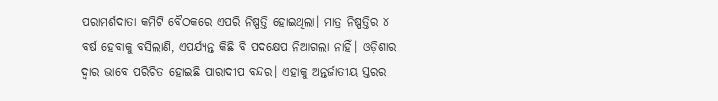ପରାମର୍ଶଦାତା କମିଟି ବୈଠକରେ ଏପରି ନିଷ୍ପତ୍ତି ହୋଇଥିଲା। ମାତ୍ର ନିଷ୍ପତ୍ତିର ୪ ବର୍ଷ ହେବାକୁ ବସିଲାଣି, ଏପର୍ଯ୍ୟନ୍ତ କିଛି ବି ପଦକ୍ଷେପ ନିଆଗଲା ନାହିଁ। ଓଡ଼ିଶାର ଦ୍ବାର ଭାବେ ପରିଚିତ ହୋଇଛି ପାରାଦୀପ ବନ୍ଦର। ଏହାକୁ ଅନ୍ତର୍ଜାତୀୟ ସ୍ତରର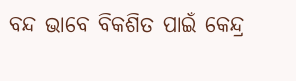ବନ୍ଦ ଭା‌ବେ ବିକଶିତ ପାଇଁ କେନ୍ଦ୍ର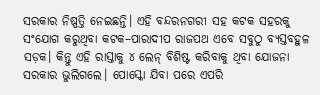ସରକାର ନିଷ୍ପତ୍ତି ନେଇଛନ୍ତି। ଏହି ବନ୍ଦରନଗରୀ ସହ କଟକ ସହରକୁ ସଂ‌ଯୋଗ କରୁଥିବା କଟକ–ପାରାଦୀପ ରାଜପଥ ଏବେ ସବୁଠୁ ବ୍ୟସ୍ତବହୁଳ ସଡ଼କ। କିନ୍ତୁ ଏହି ରାସ୍ତାକୁ ୪ ଲେନ୍ ବିଶିଷ୍ଟ କରିବାକୁ ଥିବା ଯୋଜନା ସରକାର ଭୁଲିଗଲେ। ପୋସ୍କୋ ଯିବା ପରେ ଏପରି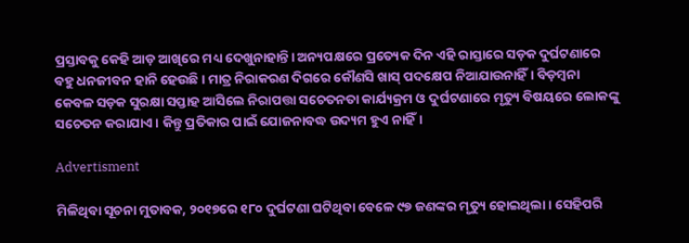ପ୍ରସ୍ତାବକୁ କେହି ଆଡ଼ ଆଖିରେ ମଧ୍ୟ ଦେଖୁନାହାନ୍ତି। ଅନ୍ୟପକ୍ଷରେ ପ୍ରତ୍ୟେକ ଦିନ ଏହି ରାସ୍ତାରେ ସଡ଼କ ଦୁର୍ଘଟଣାରେ ବହୁ ଧନଜୀବନ ହାନି ହେଉଛି। ମାତ୍ର ନିରାକରଣ ଦିଗରେ କୌଣସି ଖାସ୍‌ ପଦକ୍ଷେପ ନିଆଯାଉନାହିଁ। ବିଡ଼ମ୍ବନା କେବଳ ସଡ଼କ ସୁରକ୍ଷା ସପ୍ତାହ ଆସିଲେ ନିରାପତ୍ତା ସଚେତନତା କାର୍ଯ୍ୟକ୍ରମ ଓ ଦୁର୍ଘଟଣାରେ ମୃତ୍ୟୁ ବିଷୟରେ ଲୋକଙ୍କୁ ସଚେତନ କରାଯାଏ। କିନ୍ତୁ ପ୍ରତିକାର ପାଇଁ ଯୋଜନାବଦ୍ଧ ଉଦ୍ୟମ ହୁଏ ନାହିଁ।

Advertisment

ମିଳିଥିବା ସୂଚନା ମୁତାବକ, ୨୦୧୭ରେ ୧୮୦ ଦୁର୍ଘଟଣା ଘଟିଥିବା ବେଳେ ୯୭ ଜଣଙ୍କର ମୃତ୍ୟୁ ହୋଇଥିଲା। ସେହିପରି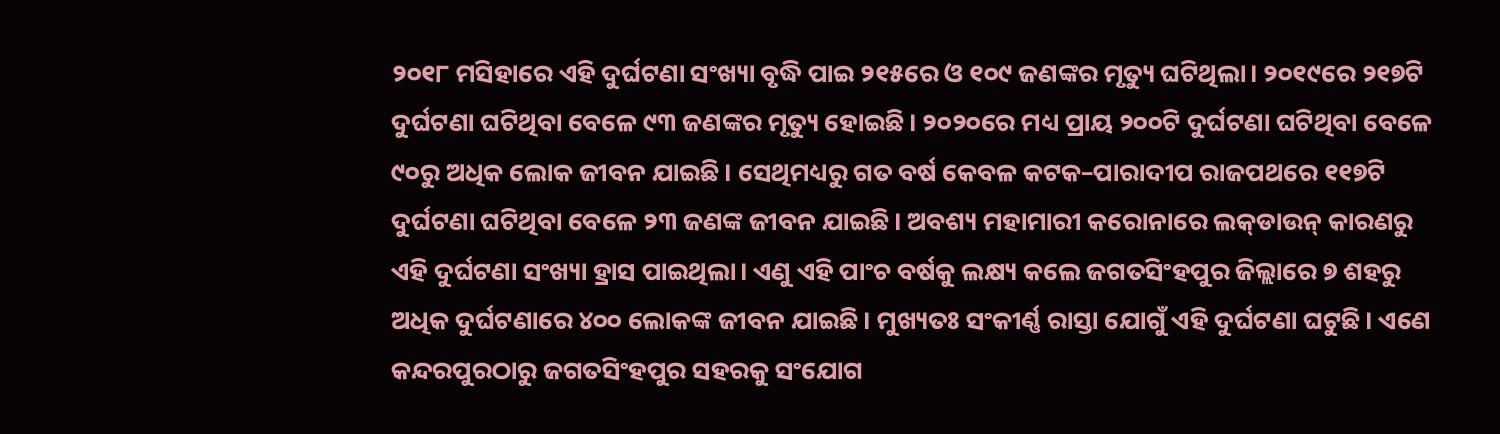୨୦୧୮ ମସିହାରେ ଏହି ଦୁର୍ଘଟଣା ସଂଖ୍ୟା ବୃଦ୍ଧି ପାଇ ୨୧୫ରେ ଓ ୧୦୯ ଜଣଙ୍କର ମୃତ୍ୟୁ ଘଟିଥିଲା। ୨୦୧୯ରେ ୨୧୭ଟି ଦୁର୍ଘଟଣା ଘଟିଥିବା ବେଳେ ୯୩ ଜଣଙ୍କର ମୃତ୍ୟୁ ହୋଇଛି। ୨୦୨୦ରେ ମଧ୍ୟ ପ୍ରାୟ ୨୦୦ଟି ଦୁର୍ଘଟଣା ଘଟିଥିବା ବେଳେ ୯୦ରୁ ଅଧିକ ଲୋକ ଜୀବନ ଯାଇଛି। ସେଥିମଧ୍ୟରୁ ଗତ ବର୍ଷ କେବଳ କଟକ–ପାରାଦୀପ ରାଜପଥରେ ୧୧୭ଟି ଦୁର୍ଘଟଣା ଘଟିଥିବା ବେଳେ ୨୩ ଜଣଙ୍କ ଜୀବନ ଯାଇଛି। ଅବଶ୍ୟ ମହାମାରୀ କରୋନାରେ ଲକ୍‌ଡାଉନ୍‌ କାରଣରୁ ଏହି ଦୁର୍ଘଟଣା ସଂଖ୍ୟା ହ୍ରାସ ପାଇଥିଲା। ଏଣୁ ଏହି ପାଂଚ ବର୍ଷକୁ ଲକ୍ଷ୍ୟ କଲେ ଜଗତସିଂହପୁର ଜିଲ୍ଲାରେ ୭ ଶହରୁ ଅଧିକ ଦୁର୍ଘଟଣାରେ ୪୦୦ ଲୋକଙ୍କ ଜୀବନ ଯାଇଛି। ମୁଖ୍ୟତଃ ସଂକୀର୍ଣ୍ଣ ରାସ୍ତା ଯୋଗୁଁ ଏହି ଦୁର୍ଘଟଣା ଘଟୁଛି। ଏଣେ କନ୍ଦରପୁରଠାରୁ ଜଗତସିଂହପୁର ସହରକୁ ସଂଯୋଗ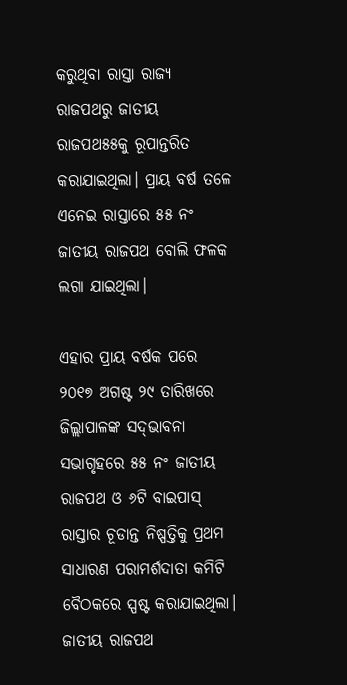କରୁଥିବା ରାସ୍ତା ରାଜ୍ୟ ରାଜପଥରୁ ଜାତୀୟ ରାଜପଥ୫୫କୁ ରୂପାନ୍ତରିତ କରାଯାଇଥିଲା। ପ୍ରାୟ ବର୍ଷ ତଳେ ଏନେଇ ରାସ୍ତାରେ ୫୫ ନଂ ଜାତୀୟ ରାଜପଥ ବୋଲି ଫଳକ ଲଗା ଯାଇଥିଲା।

ଏହାର ପ୍ରାୟ ବର୍ଷକ ପରେ ୨୦୧୭ ଅଗଷ୍ଟ ୨୯ ତାରିଖରେ ଜିଲ୍ଲାପାଳଙ୍କ ସଦ୍‌ଭାବନା ସଭାଗୃହରେ ୫୫ ନଂ ଜାତୀୟ ରାଜପଥ ଓ ୬ଟି ବାଇପାସ୍‌ ରାସ୍ତାର ଚୂଡାନ୍ତ ନିଷ୍ପତ୍ତିକୁ ପ୍ରଥମ ସାଧାରଣ ପରାମର୍ଶଦାତା କମିଟି ବୈଠକରେ ସ୍ପଷ୍ଟ କରାଯାଇଥିଲା। ଜାତୀୟ ରାଜପଥ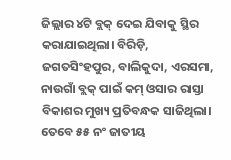ଜିଲ୍ଲାର ୪ଟି ବ୍ଲକ୍ ଦେଇ ଯିବାକୁ ସ୍ଥିର କରାଯାଇଥିଲା। ବିରିଡ଼ି, ଜଗତସିଂହପୁର, ବାଲିକୁଦା, ଏରସମା, ନାଉଗାଁ ବ୍ଲକ୍ ପାଇଁ କମ୍ ଓସାର ରାସ୍ତା ବିକାଶର ମୁଖ୍ୟ ପ୍ରତିବନ୍ଧକ ସାଜିଥିଲା। ତେବେ ୫୫ ନଂ ଜାତୀୟ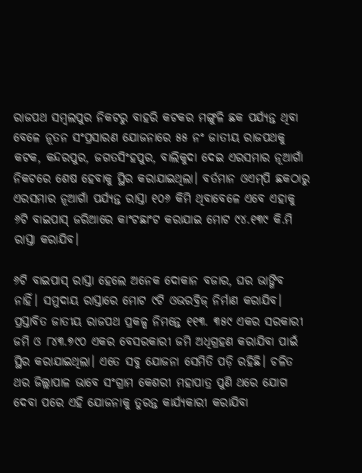ରାଜପଥ ସମ୍ବଲପୁର ନିକଟରୁ ବାହରି କଟକର ମଙ୍ଗୁଳି ଛକ ପର୍ଯ୍ୟନ୍ତ ଥିବା ବେଳେ ନୂତନ ସଂପ୍ରସାରଣ ଯୋଜନାରେ ୫୫ ନଂ ଜାତୀୟ ରାଜପଥକୁ କଟକ, କନ୍ଦରପୁର, ଜଗତସିଂହପୁର, ବାଲିକୁଦା ଦେଇ ଏରସମାର ନୂଆଗାଁ ନିକଟରେ ଶେଷ ହେବାକୁ ସ୍ଥିର କରାଯାଇଥିଲା। ବର୍ତମାନ ଓଏମ୍‌ପି ଛକଠାରୁ ଏରସମାର ନୂଆଗାଁ ପର୍ଯ୍ୟନ୍ତ ରାସ୍ତା ୧୦୬ କିମି ଥିବାବେଳେ ଏବେ ଏହାକୁ ୬ଟି ବାଇପାସ୍‌ ଜରିଆରେ କାଂଟଛାଂଟ କରାଯାଇ ମୋଟ ୯୪.୧୩୯ କି.ମି ରାସ୍ତା କରାଯିବ।

୬ଟି ବାଇପାସ୍‌ ରାସ୍ତା ହେଲେ ଅନେକ ଦୋକାନ ବଜାର, ଘର ଭାଙ୍ଗିବ ନାହିଁ। ସମୁଦାୟ ରାସ୍ତାରେ ମୋଟ ୯ଟି ଓଭରବ୍ରିଜ୍ ନିର୍ମାଣ କରାଯିବ। ପ୍ରସ୍ତାବିତ ଜାତୀୟ ରାଜପଥ ପ୍ରକଳ୍ପ ନିମନ୍ତେ ୧୧୩. ୩୫୯ ଏକର ସରକାରୀ ଜମି ଓ ୮୪୩.୭୯୦ ଏକର ବେସରକାରୀ ଜମି ଅଧିଗ୍ରହଣ କରାଯିବା ପାଇଁ ସ୍ଥିର କରାଯାଇଥିଲା। ଏତେ ସବୁ ଯୋଜନା ସେମିତି ପଡ଼ି ରହିଛି। ଚଳିତ ଥର ଜିଲ୍ଲାପାଳ ଭାବେ ସଂଗ୍ରାମ କେଶରୀ ମହାପାତ୍ର ପୁଣି ଥରେ ଯୋଗ ଦେବା ପରେ ଏହି ଯୋଜନାକୁ ତୁରନ୍ତ କାର୍ଯ୍ୟକାରୀ କରାଯିବା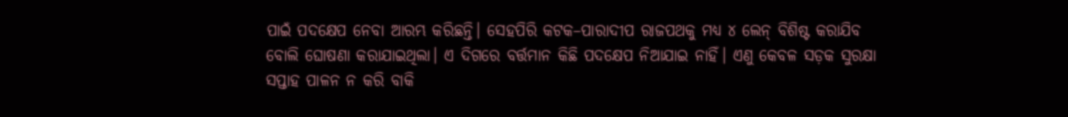ପାଇଁ ପଦକ୍ଷେପ ନେବା ଆରମ୍ଭ କରିଛନ୍ତି। ସେହପିରି କଟକ–ପାରାଦୀପ ରାଜପଥକୁ ମଧ୍ୟ ୪ ଲେନ୍ ବିଶିଷ୍ଟ କରାଯିବ ବୋଲି ଘୋଷଣା କରାଯାଇଥିଲା। ଏ ଦିଗରେ ବର୍ତ୍ତମାନ କିଛି ପଦକ୍ଷେପ ନିଆଯାଇ ନାହିଁ। ଏଣୁ କେବଳ ସଡ଼କ ସୁରକ୍ଷା ସପ୍ତାହ ପାଳନ ନ କରି ବାକି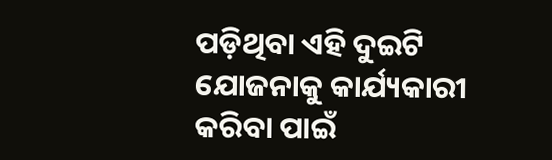ପଡ଼ିଥିବା ଏହି ଦୁଇଟି ଯୋଜନାକୁ କାର୍ଯ୍ୟକାରୀ କରିବା ପାଇଁ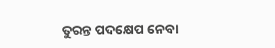ତୁରନ୍ତ ପଦକ୍ଷେପ ନେବା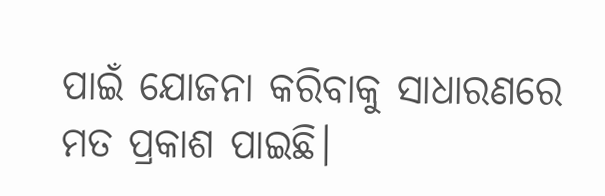ପାଇଁ ଯୋଜନା କରିବାକୁ ସାଧାରଣରେ ମତ ପ୍ରକାଶ ପାଇଛି।